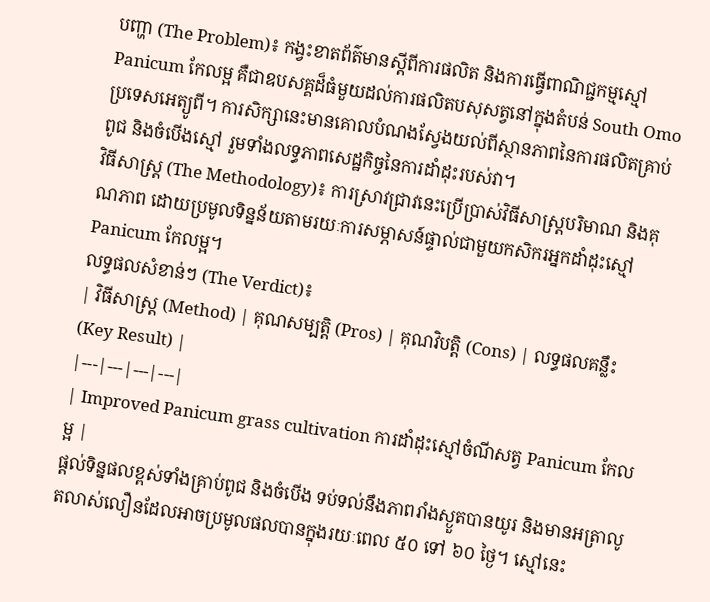បញ្ហា (The Problem)៖ កង្វះខាតព័ត៌មានស្តីពីការផលិត និងការធ្វើពាណិជ្ជកម្មស្មៅ Panicum កែលម្អ គឺជាឧបសគ្គដ៏ធំមួយដល់ការផលិតបសុសត្វនៅក្នុងតំបន់ South Omo ប្រទេសអេត្យូពី។ ការសិក្សានេះមានគោលបំណងស្វែងយល់ពីស្ថានភាពនៃការផលិតគ្រាប់ពូជ និងចំបើងស្មៅ រួមទាំងលទ្ធភាពសេដ្ឋកិច្ចនៃការដាំដុះរបស់វា។
វិធីសាស្ត្រ (The Methodology)៖ ការស្រាវជ្រាវនេះប្រើប្រាស់វិធីសាស្ត្របរិមាណ និងគុណភាព ដោយប្រមូលទិន្នន័យតាមរយៈការសម្ភាសន៍ផ្ទាល់ជាមួយកសិករអ្នកដាំដុះស្មៅ Panicum កែលម្អ។
លទ្ធផលសំខាន់ៗ (The Verdict)៖
| វិធីសាស្ត្រ (Method) | គុណសម្បត្តិ (Pros) | គុណវិបត្តិ (Cons) | លទ្ធផលគន្លឹះ (Key Result) |
|---|---|---|---|
| Improved Panicum grass cultivation ការដាំដុះស្មៅចំណីសត្វ Panicum កែលម្អ |
ផ្តល់ទិន្នផលខ្ពស់ទាំងគ្រាប់ពូជ និងចំបើង ទប់ទល់នឹងភាពរាំងស្ងួតបានយូរ និងមានអត្រាលូតលាស់លឿនដែលអាចប្រមូលផលបានក្នុងរយៈពេល ៥០ ទៅ ៦០ ថ្ងៃ។ ស្មៅនេះ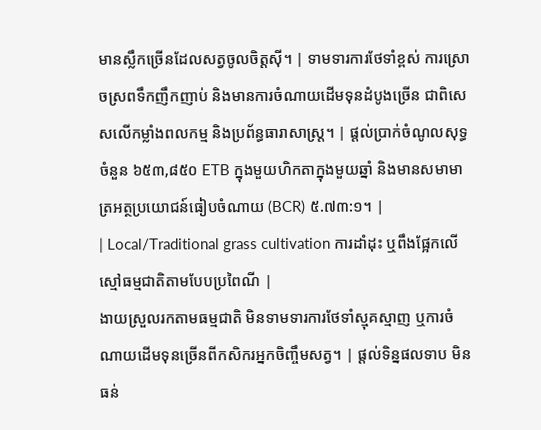មានស្លឹកច្រើនដែលសត្វចូលចិត្តស៊ី។ | ទាមទារការថែទាំខ្ពស់ ការស្រោចស្រពទឹកញឹកញាប់ និងមានការចំណាយដើមទុនដំបូងច្រើន ជាពិសេសលើកម្លាំងពលកម្ម និងប្រព័ន្ធធារាសាស្ត្រ។ | ផ្តល់ប្រាក់ចំណូលសុទ្ធចំនួន ៦៥៣,៨៥០ ETB ក្នុងមួយហិកតាក្នុងមួយឆ្នាំ និងមានសមាមាត្រអត្ថប្រយោជន៍ធៀបចំណាយ (BCR) ៥.៧៣:១។ |
| Local/Traditional grass cultivation ការដាំដុះ ឬពឹងផ្អែកលើស្មៅធម្មជាតិតាមបែបប្រពៃណី |
ងាយស្រួលរកតាមធម្មជាតិ មិនទាមទារការថែទាំស្មុគស្មាញ ឬការចំណាយដើមទុនច្រើនពីកសិករអ្នកចិញ្ចឹមសត្វ។ | ផ្តល់ទិន្នផលទាប មិនធន់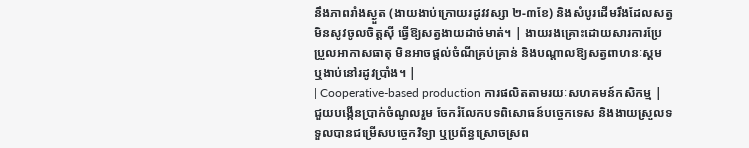នឹងភាពរាំងស្ងួត (ងាយងាប់ក្រោយរដូវវស្សា ២-៣ខែ) និងសំបូរដើមរឹងដែលសត្វមិនសូវចូលចិត្តស៊ី ធ្វើឱ្យសត្វងាយដាច់មាត់។ | ងាយរងគ្រោះដោយសារការប្រែប្រួលអាកាសធាតុ មិនអាចផ្តល់ចំណីគ្រប់គ្រាន់ និងបណ្តាលឱ្យសត្វពាហនៈស្គម ឬងាប់នៅរដូវប្រាំង។ |
| Cooperative-based production ការផលិតតាមរយៈសហគមន៍កសិកម្ម |
ជួយបង្កើនប្រាក់ចំណូលរួម ចែករំលែកបទពិសោធន៍បច្ចេកទេស និងងាយស្រួលទទួលបានជម្រើសបច្ចេកវិទ្យា ឬប្រព័ន្ធស្រោចស្រព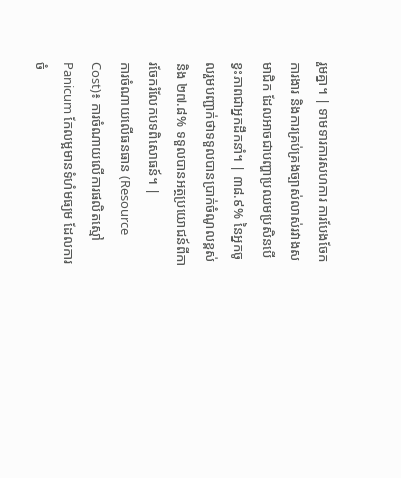រួមគ្នា។ | ទាមទារការសហការ ការបែងចែកការងារ និងការគ្រប់គ្រងច្បាស់លាស់រវាងសមាជិក ដែលអាចជាបញ្ហាប្រឈមប្រសិនបើខ្វះភាពជាអ្នកដឹកនាំ។ | ៣៨.៩% នៃអ្នកចូលរួមបញ្ជាក់ថាទទួលបានប្រាក់ចំណូលខ្ពស់ និង ២៧.៨% ទទួលបានអត្ថប្រយោជន៍ពីការចែករំលែកបទពិសោធន៍។ |
ការចំណាយលើធនធាន (Resource Cost)៖ ការចំណាយលើការផលិតស្មៅ Panicum កែលម្អមានទំហំមធ្យម ដែលការចំ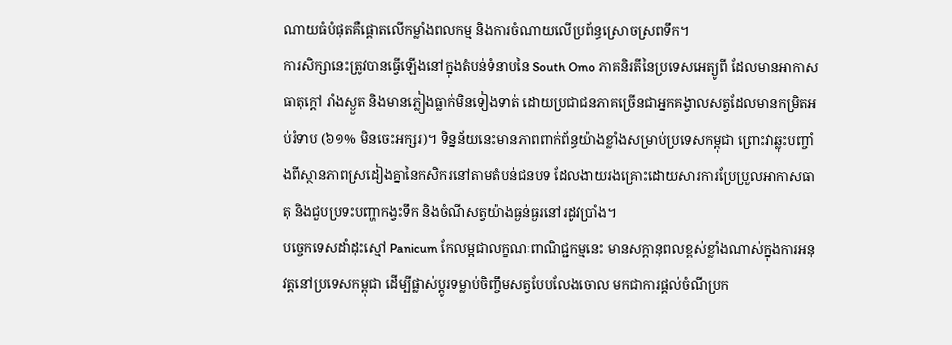ណាយធំបំផុតគឺផ្តោតលើកម្លាំងពលកម្ម និងការចំណាយលើប្រព័ន្ធស្រោចស្រពទឹក។
ការសិក្សានេះត្រូវបានធ្វើឡើងនៅក្នុងតំបន់ទំនាបនៃ South Omo ភាគនិរតីនៃប្រទេសអេត្យូពី ដែលមានអាកាសធាតុក្តៅ រាំងស្ងួត និងមានភ្លៀងធ្លាក់មិនទៀងទាត់ ដោយប្រជាជនភាគច្រើនជាអ្នកគង្វាលសត្វដែលមានកម្រិតអប់រំទាប (៦១% មិនចេះអក្សរ)។ ទិន្នន័យនេះមានភាពពាក់ព័ន្ធយ៉ាងខ្លាំងសម្រាប់ប្រទេសកម្ពុជា ព្រោះវាឆ្លុះបញ្ចាំងពីស្ថានភាពស្រដៀងគ្នានៃកសិករនៅតាមតំបន់ជនបទ ដែលងាយរងគ្រោះដោយសារការប្រែប្រួលអាកាសធាតុ និងជួបប្រទះបញ្ហាកង្វះទឹក និងចំណីសត្វយ៉ាងធ្ងន់ធ្ងរនៅរដូវប្រាំង។
បច្ចេកទេសដាំដុះស្មៅ Panicum កែលម្អជាលក្ខណៈពាណិជ្ជកម្មនេះ មានសក្តានុពលខ្ពស់ខ្លាំងណាស់ក្នុងការអនុវត្តនៅប្រទេសកម្ពុជា ដើម្បីផ្លាស់ប្តូរទម្លាប់ចិញ្ចឹមសត្វបែបលែងចោល មកជាការផ្តល់ចំណីប្រក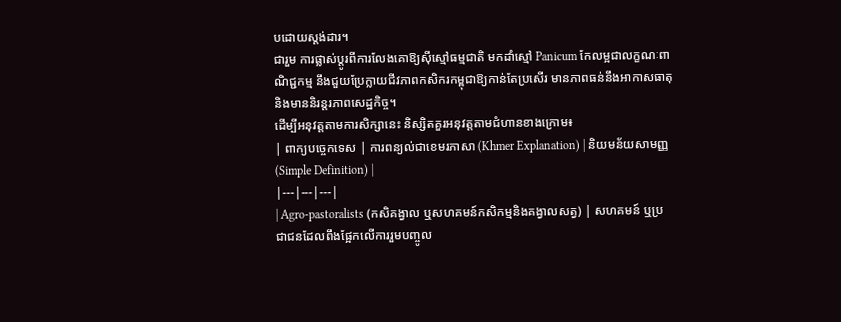បដោយស្តង់ដារ។
ជារួម ការផ្លាស់ប្តូរពីការលែងគោឱ្យស៊ីស្មៅធម្មជាតិ មកដាំស្មៅ Panicum កែលម្អជាលក្ខណៈពាណិជ្ជកម្ម នឹងជួយប្រែក្លាយជីវភាពកសិករកម្ពុជាឱ្យកាន់តែប្រសើរ មានភាពធន់នឹងអាកាសធាតុ និងមាននិរន្តរភាពសេដ្ឋកិច្ច។
ដើម្បីអនុវត្តតាមការសិក្សានេះ និស្សិតគួរអនុវត្តតាមជំហានខាងក្រោម៖
| ពាក្យបច្ចេកទេស | ការពន្យល់ជាខេមរភាសា (Khmer Explanation) | និយមន័យសាមញ្ញ (Simple Definition) |
|---|---|---|
| Agro-pastoralists (កសិគង្វាល ឬសហគមន៍កសិកម្មនិងគង្វាលសត្វ) | សហគមន៍ ឬប្រជាជនដែលពឹងផ្អែកលើការរួមបញ្ចូល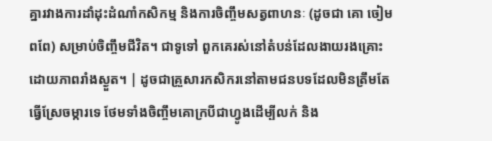គ្នារវាងការដាំដុះដំណាំកសិកម្ម និងការចិញ្ចឹមសត្វពាហនៈ (ដូចជា គោ ចៀម ពពែ) សម្រាប់ចិញ្ចឹមជីវិត។ ជាទូទៅ ពួកគេរស់នៅតំបន់ដែលងាយរងគ្រោះដោយភាពរាំងស្ងួត។ | ដូចជាគ្រួសារកសិករនៅតាមជនបទដែលមិនត្រឹមតែធ្វើស្រែចម្ការទេ ថែមទាំងចិញ្ចឹមគោក្របីជាហ្វូងដើម្បីលក់ និង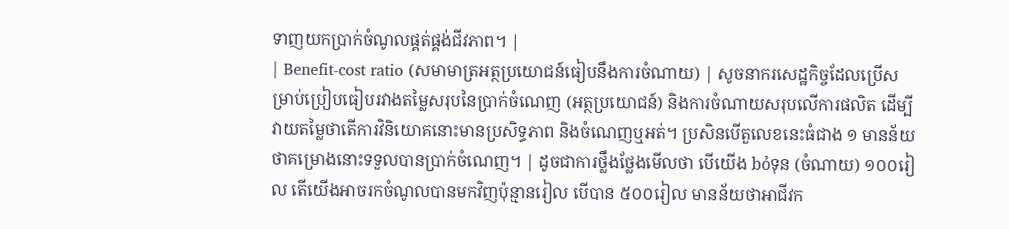ទាញយកប្រាក់ចំណូលផ្គត់ផ្គង់ជីវភាព។ |
| Benefit-cost ratio (សមាមាត្រអត្ថប្រយោជន៍ធៀបនឹងការចំណាយ) | សូចនាករសេដ្ឋកិច្ចដែលប្រើសម្រាប់ប្រៀបធៀបរវាងតម្លៃសរុបនៃប្រាក់ចំណេញ (អត្ថប្រយោជន៍) និងការចំណាយសរុបលើការផលិត ដើម្បីវាយតម្លៃថាតើការវិនិយោគនោះមានប្រសិទ្ធភាព និងចំណេញឬអត់។ ប្រសិនបើតួលេខនេះធំជាង ១ មានន័យថាគម្រោងនោះទទួលបានប្រាក់ចំណេញ។ | ដូចជាការថ្លឹងថ្លែងមើលថា បើយើង bỏទុន (ចំណាយ) ១០០រៀល តើយើងអាចរកចំណូលបានមកវិញប៉ុន្មានរៀល បើបាន ៥០០រៀល មានន័យថាអាជីវក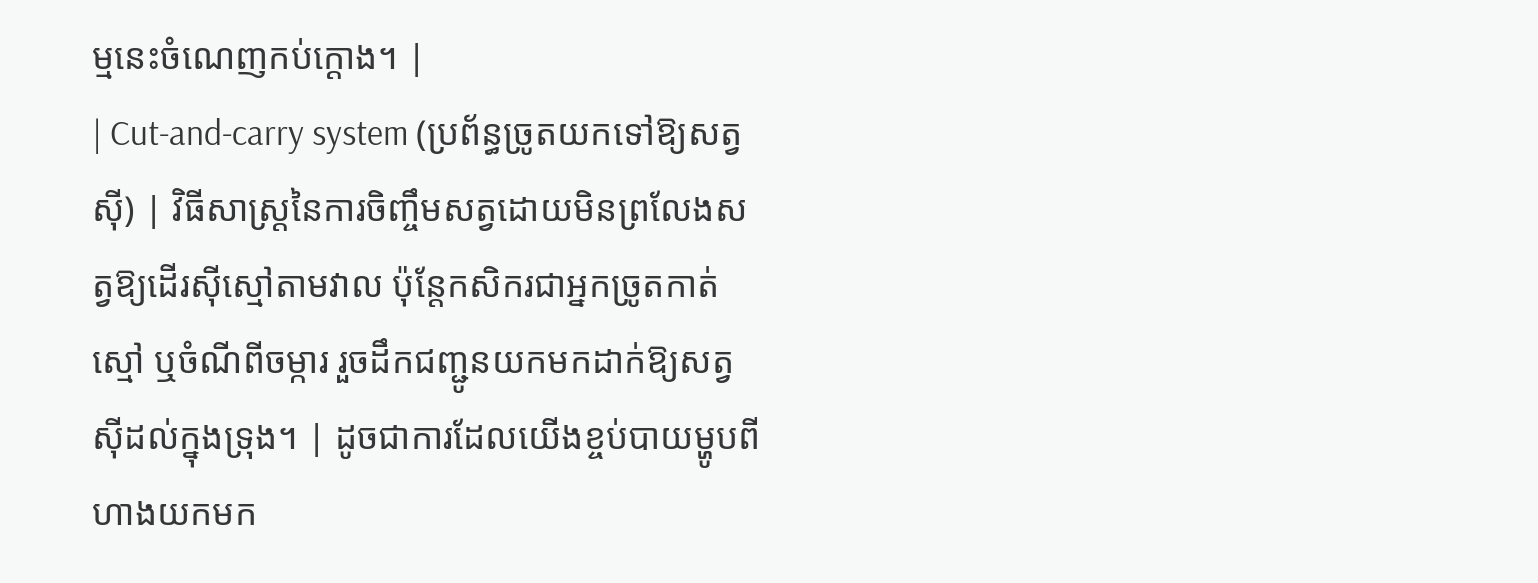ម្មនេះចំណេញកប់ក្ដោង។ |
| Cut-and-carry system (ប្រព័ន្ធច្រូតយកទៅឱ្យសត្វស៊ី) | វិធីសាស្ត្រនៃការចិញ្ចឹមសត្វដោយមិនព្រលែងសត្វឱ្យដើរស៊ីស្មៅតាមវាល ប៉ុន្តែកសិករជាអ្នកច្រូតកាត់ស្មៅ ឬចំណីពីចម្ការ រួចដឹកជញ្ជូនយកមកដាក់ឱ្យសត្វស៊ីដល់ក្នុងទ្រុង។ | ដូចជាការដែលយើងខ្ចប់បាយម្ហូបពីហាងយកមក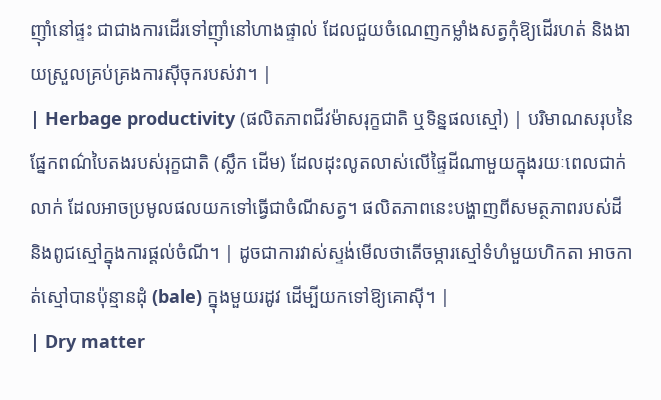ញ៉ាំនៅផ្ទះ ជាជាងការដើរទៅញ៉ាំនៅហាងផ្ទាល់ ដែលជួយចំណេញកម្លាំងសត្វកុំឱ្យដើរហត់ និងងាយស្រួលគ្រប់គ្រងការស៊ីចុករបស់វា។ |
| Herbage productivity (ផលិតភាពជីវម៉ាសរុក្ខជាតិ ឬទិន្នផលស្មៅ) | បរិមាណសរុបនៃផ្នែកពណ៌បៃតងរបស់រុក្ខជាតិ (ស្លឹក ដើម) ដែលដុះលូតលាស់លើផ្ទៃដីណាមួយក្នុងរយៈពេលជាក់លាក់ ដែលអាចប្រមូលផលយកទៅធ្វើជាចំណីសត្វ។ ផលិតភាពនេះបង្ហាញពីសមត្ថភាពរបស់ដី និងពូជស្មៅក្នុងការផ្តល់ចំណី។ | ដូចជាការវាស់ស្ទង់មើលថាតើចម្ការស្មៅទំហំមួយហិកតា អាចកាត់ស្មៅបានប៉ុន្មានដុំ (bale) ក្នុងមួយរដូវ ដើម្បីយកទៅឱ្យគោស៊ី។ |
| Dry matter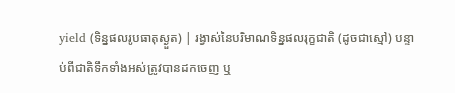yield (ទិន្នផលរូបធាតុស្ងួត) | រង្វាស់នៃបរិមាណទិន្នផលរុក្ខជាតិ (ដូចជាស្មៅ) បន្ទាប់ពីជាតិទឹកទាំងអស់ត្រូវបានដកចេញ ឬ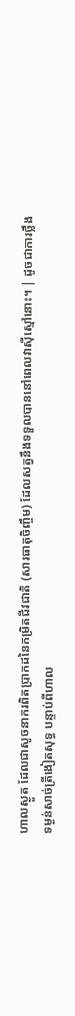ហាលស្ងួត ដែលជាសូចនាករពិតប្រាកដនៃកម្រិតជីវជាតិ (សារធាតុចិញ្ចឹម) ដែលសត្វនឹងទទួលបាននៅពេលវាស៊ីស្មៅនោះ។ | ដូចជាការថ្លឹងទម្ងន់សាច់ត្រីងៀតសុទ្ធ បន្ទាប់ពីហាល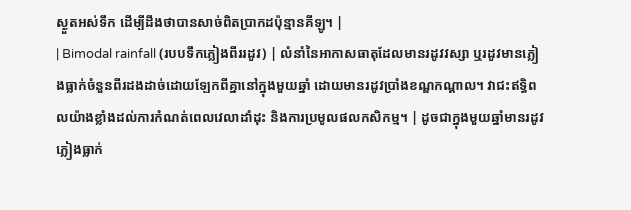ស្ងួតអស់ទឹក ដើម្បីដឹងថាបានសាច់ពិតប្រាកដប៉ុន្មានគីឡូ។ |
| Bimodal rainfall (របបទឹកភ្លៀងពីររដូវ) | លំនាំនៃអាកាសធាតុដែលមានរដូវវស្សា ឬរដូវមានភ្លៀងធ្លាក់ចំនួនពីរដងដាច់ដោយឡែកពីគ្នានៅក្នុងមួយឆ្នាំ ដោយមានរដូវប្រាំងខណ្ឌកណ្តាល។ វាជះឥទ្ធិពលយ៉ាងខ្លាំងដល់ការកំណត់ពេលវេលាដាំដុះ និងការប្រមូលផលកសិកម្ម។ | ដូចជាក្នុងមួយឆ្នាំមានរដូវភ្លៀងធ្លាក់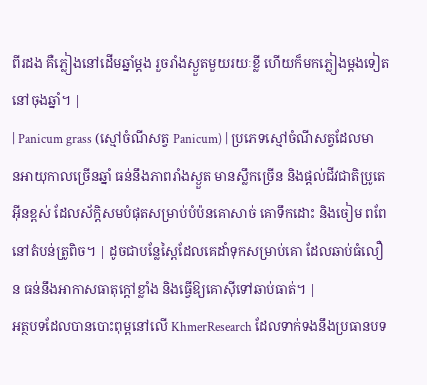ពីរដង គឺភ្លៀងនៅដើមឆ្នាំម្ដង រួចរាំងស្ងួតមួយរយៈខ្លី ហើយក៏មកភ្លៀងម្ដងទៀតនៅចុងឆ្នាំ។ |
| Panicum grass (ស្មៅចំណីសត្វ Panicum) | ប្រភេទស្មៅចំណីសត្វដែលមានអាយុកាលច្រើនឆ្នាំ ធន់នឹងភាពរាំងស្ងួត មានស្លឹកច្រើន និងផ្តល់ជីវជាតិប្រូតេអ៊ីនខ្ពស់ ដែលស័ក្តិសមបំផុតសម្រាប់បំប៉នគោសាច់ គោទឹកដោះ និងចៀម ពពែ នៅតំបន់ត្រូពិច។ | ដូចជាបន្លែស្ពៃដែលគេដាំទុកសម្រាប់គោ ដែលឆាប់ធំលឿន ធន់នឹងអាកាសធាតុក្តៅខ្លាំង និងធ្វើឱ្យគោស៊ីទៅឆាប់ធាត់។ |
អត្ថបទដែលបានបោះពុម្ពនៅលើ KhmerResearch ដែលទាក់ទងនឹងប្រធានបទ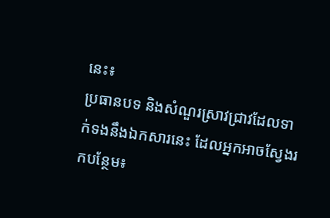នេះ៖
ប្រធានបទ និងសំណួរស្រាវជ្រាវដែលទាក់ទងនឹងឯកសារនេះ ដែលអ្នកអាចស្វែងរកបន្ថែម៖